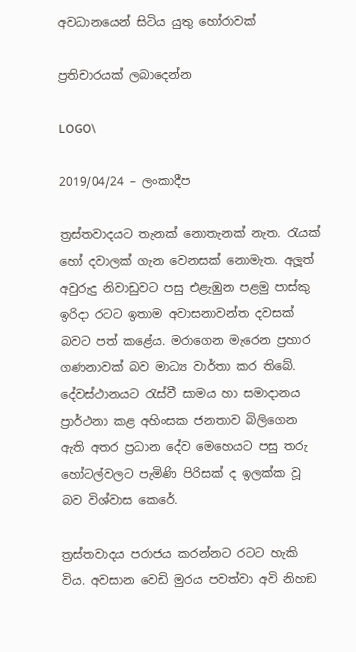අවධානයෙන් සිටිය යුතු හෝරාවක්

ප්‍රතිචාරයක් ලබාදෙන්න

LOGO\

2019/04/24 – ලංකාදීප

ත්‍රස්තවාදයට තැනක් නොතැනක් නැත. රැයක් හෝ දවාලක් ගැන වෙනසක් නොමැත. අලූත් අවුරුදු නිවාඩුවට පසු එළැඹුන පළමු පාස්කු ඉරිදා රටට ඉතාම අවාසනාවන්ත දවසක් බවට පත් කළේය. මරාගෙන මැරෙන ප්‍රහාර ගණනාවක් බව මාධ්‍ය වාර්තා කර තිබේ. දේවස්ථානයට රැස්වී සාමය හා සමාදානය ප්‍රාර්ථනා කළ අහිංසක ජනතාව බිලිගෙන ඇති අතර ප්‍රධාන දේව මෙහෙයට පසු තරු හෝටල්වලට පැමිණි පිරිසක් ද ඉලක්ක වූ බව විශ්වාස කෙරේ.

ත්‍රස්තවාදය පරාජය කරන්නට රටට හැකි විය. අවසාන වෙඩි මුරය පවත්වා අවි නිහඞ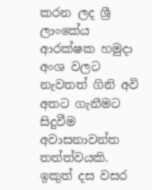කරන ලද ශ්‍රී ලාංකේය ආරක්ෂක හමුදා අංශ වලට නැවතත් ගිනි අවි අතට ගැනීමට සිදුවීම අවාසනාවන්ත තත්ත්වයකි. ඉකුත් දස වසර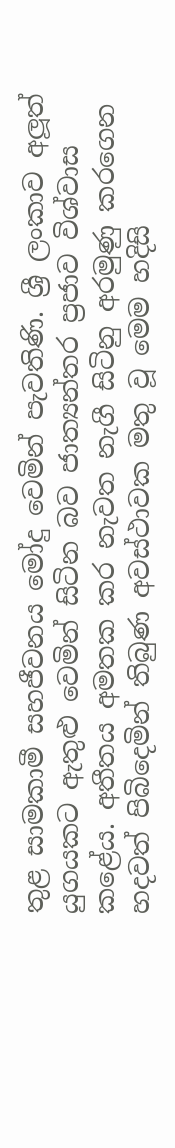තුළ සාමකාමී සහජීවනය මෝදු වෙමින් පැවතිණි. ශ්‍රී ලංකාව අලූත් යුගයකට ඇතුළු වෙමින් සිටින බව ජාත්‍යන්තර ප්‍රජාව විශ්වාස කළේය. අතීතය අමතක කර නැවත නැගී සිටිනු අරමුණු කරගෙන හදවත් පිබිදෙමින් තිබුණ අවස්ථාවක මතු වූ මෙම හදිසි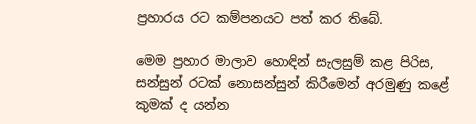ප්‍රහාරය රට කම්පනයට පත් කර තිබේ.

මෙම ප්‍රහාර මාලාව හොඳින් සැලසුම් කළ පිරිස, සන්සුන් රටක් නොසන්සුන් කිරීමෙන් අරමුණු කළේ කුමක් ද යන්න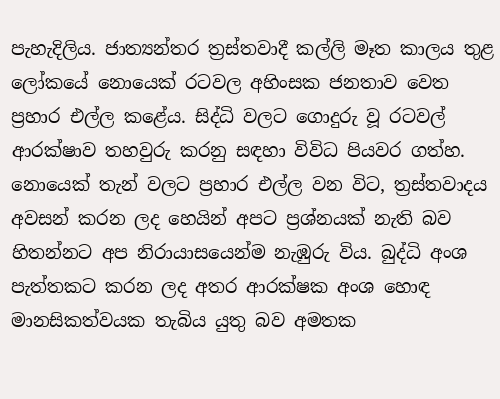පැහැදිලිය. ජාත්‍යන්තර ත්‍රස්තවාදී කල්ලි මෑත කාලය තුළ ලෝකයේ නොයෙක් රටවල අහිංසක ජනතාව වෙත ප්‍රහාර එල්ල කළේය. සිද්ධි වලට ගොදුරු වූ රටවල් ආරක්ෂාව තහවුරු කරනු සඳහා විවිධ පියවර ගත්හ. නොයෙක් තැන් වලට ප්‍රහාර එල්ල වන විට, ත්‍රස්තවාදය අවසන් කරන ලද හෙයින් අපට ප්‍රශ්නයක් නැති බව හිතන්නට අප නිරායාසයෙන්ම නැඹුරු විය. බුද්ධි අංශ පැත්තකට කරන ලද අතර ආරක්ෂක අංශ හොඳ මානසිකත්වයක තැබිය යුතු බව අමතක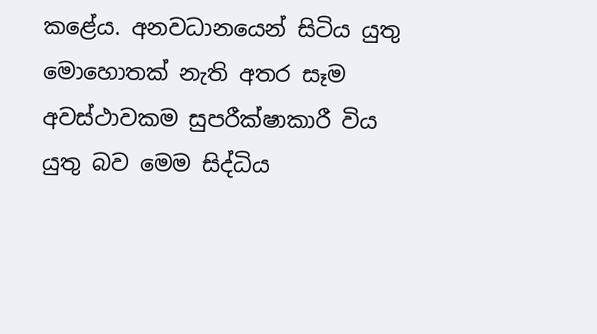කළේය. අනවධානයෙන් සිටිය යුතු මොහොතක් නැති අතර සෑම අවස්ථාවකම සුපරීක්ෂාකාරී විය යුතු බව මෙම සිද්ධිය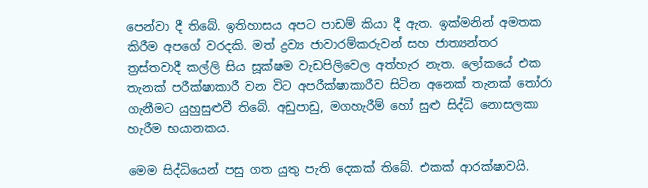පෙන්වා දී තිබේ. ඉතිහාසය අපට පාඩම් කියා දී ඇත. ඉක්මනින් අමතක කිරීම අපගේ වරදකි. මත් ද්‍රව්‍ය ජාවාරම්කරුවන් සහ ජාත්‍යන්තර ත්‍රස්තවාදී කල්ලි සිය සූක්ෂම වැඩපිලිවෙල අත්හැර නැත. ලෝකයේ එක තැනක් පරීක්ෂාකාරී වන විට අපරීක්ෂාකාරීව සිටින අනෙක් තැනක් තෝරා ගැනීමට යුහුසුළුවී තිබේ. අඩුපාඩු, මගහැරීම් හෝ සුළු සිද්ධි නොසලකා හැරීම භයානකය.

මෙම සිද්ධියෙන් පසු ගත යුතු පැති දෙකක් තිබේ. එකක් ආරක්ෂාවයි.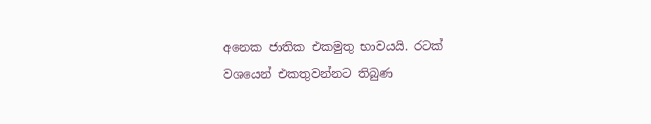අනෙක ජාතික එකමුතු භාවයයි. රටක් වශයෙන් එකතුවන්නට තිබුණ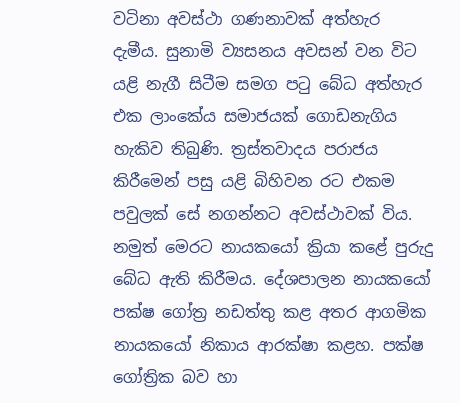වටිනා අවස්ථා ගණනාවක් අත්හැර දැමීය. සුනාමි ව්‍යසනය අවසන් වන විට යළි නැගී සිටීම සමග පටු බේධ අත්හැර එක ලාංකේය සමාජයක් ගොඩනැගිය හැකිව තිබුණි. ත්‍රස්තවාදය පරාජය කිරීමෙන් පසු යළි බිහිවන රට එකම පවුලක් සේ නගන්නට අවස්ථාවක් විය. නමුත් මෙරට නායකයෝ ක්‍රියා කළේ පුරුදු බේධ ඇති කිරීමය. දේශපාලන නායකයෝ පක්ෂ ගෝත්‍ර නඩත්තු කළ අතර ආගමික නායකයෝ නිකාය ආරක්ෂා කළහ. පක්ෂ ගෝත්‍රික බව හා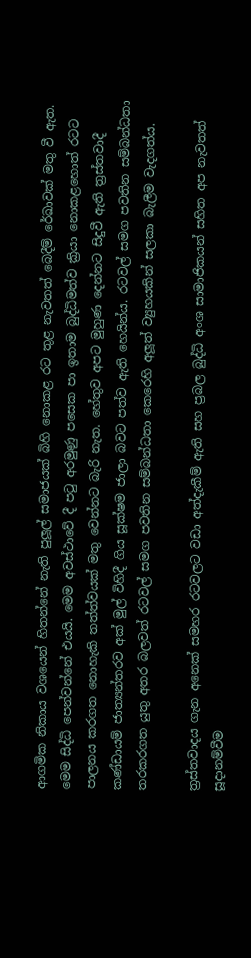ආගමික නිකාය වශයෙන් හිතන්නේ නැති පුලූල් සමාජයක් බිහි නොකළ රට තුළ නැවතත් බෙදීම් රේඛාවක් මතු වී ඇත. මෙම සිද්ධි පෙන්වන්නේ එයයි. මෙම අවස්ථාවේ දී පටු අරමුණු පසෙක පා ඉතාම බුද්ධිමත්ව ක්‍රියා නොකළහොත් රටට පාලනය කරගත නොහැකි තත්ත්වයක් මතු වෙන්නට බැරි නැත. හේතුව අපට මුහුණ දෙන්නට සිදුවී ඇති ත්‍රස්තවාදී කණ්ඩායම් ජාත්‍යන්තරව අක් මුල් විහිදී ගිය සූක්ෂම ජාලා බවට පත්ව ඇති හෙයින්ය. රටවල් සමග පවතින සම්බන්ධතා තරකරගත යුතු අතර බලවත් රටවල් සමග පවතින සම්බන්ධතා කෙරෙහි අලූත් ව්‍යුහයකින් සලකා බැලීම වැදගත්ය.

ත්‍රස්තවාදය ගැන අනෙක් සමහර රටවලට වඩා අත්දැකීම් ඇති සහ ප්‍රබල බුද්ධි අංශ සාමාජිකයන් සහිත අප නැවතත් සූදානම්වීම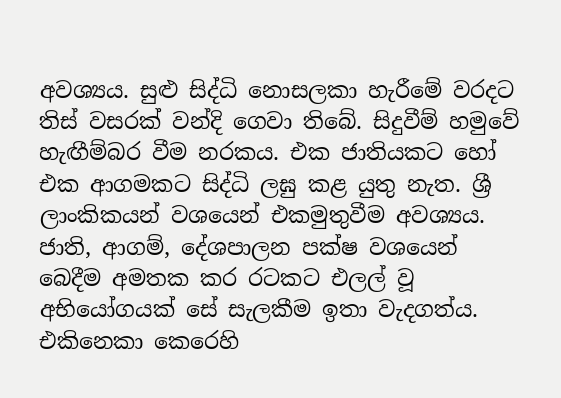අවශ්‍යය. සුළු සිද්ධි නොසලකා හැරීමේ වරදට තිස් වසරක් වන්දි ගෙවා තිබේ. සිදුවීම් හමුවේ හැඟීම්බර වීම නරකය. එක ජාතියකට හෝ එක ආගමකට සිද්ධි ලඝු කළ යුතු නැත. ශ්‍රී ලාංකිකයන් වශයෙන් එකමුතුවීම අවශ්‍යය. ජාති, ආගම්, දේශපාලන පක්ෂ වශයෙන් බෙදීම අමතක කර රටකට එලල් වූ අභියෝගයක් සේ සැලකීම ඉතා වැදගත්ය. එකිනෙකා කෙරෙහි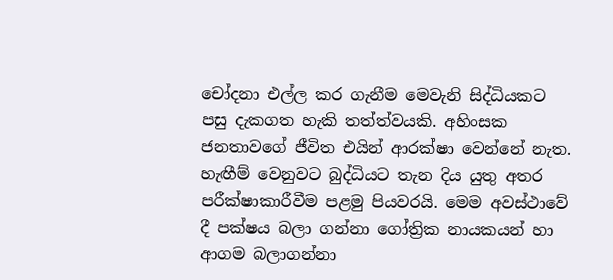චෝදනා එල්ල කර ගැනීම මෙවැනි සිද්ධියකට පසු දැකගත හැකි තත්ත්වයකි. අහිංසක ජනතාවගේ ජීවිත එයින් ආරක්ෂා වෙන්නේ නැත. හැඟීම් වෙනුවට බුද්ධියට තැන දිය යුතු අතර පරීක්ෂාකාරීවීම පළමු පියවරයි. මෙම අවස්ථාවේ දී පක්ෂය බලා ගන්නා ගෝත්‍රික නායකයන් හා ආගම බලාගන්නා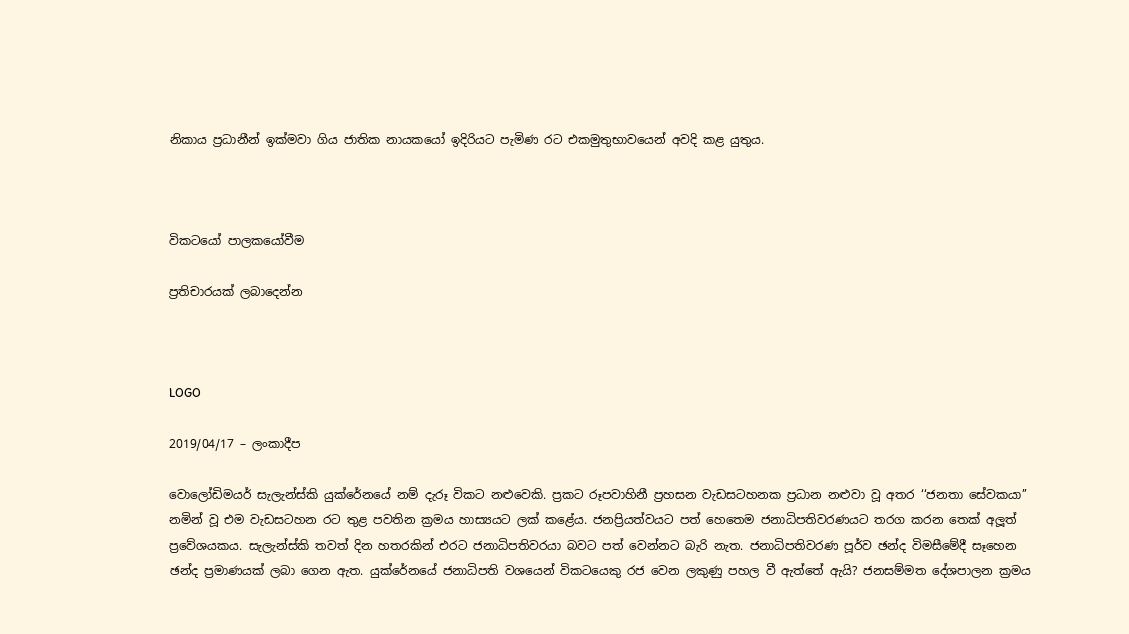නිකාය ප්‍රධානීන් ඉක්මවා ගිය ජාතික නායකයෝ ඉදිරියට පැමිණ රට එකමුතුභාවයෙන් අවදි කළ යුතුය.



විකටයෝ පාලකයෝවීම

ප්‍රතිචාරයක් ලබාදෙන්න



LOGO

2019/04/17 – ලංකාදීප

වොලෝඩිමයර් සැලැන්ස්කි යුක්රේනයේ නම් දැරූ විකට නළුවෙකි. ප්‍රකට රූපවාහිනී ප්‍රහසන වැඩසටහනක ප්‍රධාන නළුවා වූ අතර ‘‘ජනතා සේවකයා’’ නමින් වූ එම වැඩසටහන රට තුළ පවතින ක්‍රමය හාස්‍යයට ලක් කළේය. ජනප්‍රියත්වයට පත් හෙතෙම ජනාධිපතිවරණයට තරග කරන තෙක් අලූත් ප්‍රවේශයකය. සැලැන්ස්කි තවත් දින හතරකින් එරට ජනාධිපතිවරයා බවට පත් වෙන්නට බැරි නැත. ජනාධිපතිවරණ පූර්ව ඡන්ද විමසීමේදී සෑහෙන ඡන්ද ප්‍රමාණයක් ලබා ගෙන ඇත. යුක්රේනයේ ජනාධිපති වශයෙන් විකටයෙකු රජ වෙන ලකුණු පහල වී ඇත්තේ ඇයි? ජනසම්මත දේශපාලන ක්‍රමය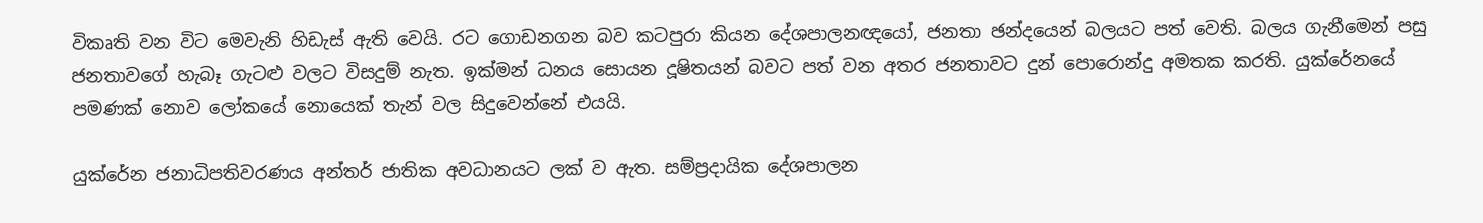විකෘති වන විට මෙවැනි හිඩැස් ඇති වෙයි. රට ගොඩනගන බව කටපුරා කියන දේශපාලනඥයෝ, ජනතා ඡන්දයෙන් බලයට පත් වෙති. බලය ගැනීමෙන් පසු ජනතාවගේ හැබෑ ගැටළු වලට විසදුම් නැත. ඉක්මන් ධනය සොයන දූෂිතයන් බවට පත් වන අතර ජනතාවට දුන් පොරොන්දු අමතක කරති. යුක්රේනයේ පමණක් නොව ලෝකයේ නොයෙක් තැන් වල සිදුවෙන්නේ එයයි.

යුක්රේන ජනාධිපතිවරණය අන්තර් ජාතික අවධානයට ලක් ව ඇත. සම්ප්‍රදායික දේශපාලන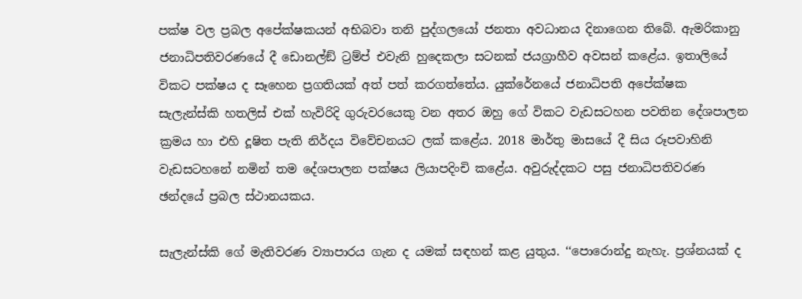පක්ෂ වල ප්‍රබල අපේක්ෂකයන් අභිබවා තනි පුද්ගලයෝ ජනතා අවධානය දිනාගෙන තිබේ. ඇමරිකානු ජනාධිපතිවරණයේ දී ඩොනල්ඞ් ට්‍රම්ප් එවැනි හුදෙකලා සටනක් ජයග්‍රාහීව අවසන් කළේය. ඉතාලියේ විකට පක්ෂය ද සෑහෙන ප්‍රගතියක් අත් පත් කරගත්තේය. යුක්රේනයේ ජනාධිපති අපේක්ෂක සැලැන්ස්කි හතලිස් එක් හැවිරිදි ගුරුවරයෙකු වන අතර ඔහු ගේ විකට වැඩසටහන පවතින දේශපාලන ක්‍රමය හා එහි දූෂිත පැති නිර්දය විවේචනයට ලක් කළේය. 2018 මාර්තු මාසයේ දී සිය රූපවාහිනි වැඩසටහනේ නමින් තම දේශපාලන පක්ෂය ලියාපදිංචි කළේය. අවුරුද්දකට පසු ජනාධිපතිවරණ ඡන්දයේ ප්‍රබල ස්ථානයකය.

සැලැන්ස්කි ගේ මැතිවරණ ව්‍යාපාරය ගැන ද යමක් සඳහන් කළ යුතුය. ‘‘පොරොන්දු නැහැ. ප්‍රශ්නයක් ද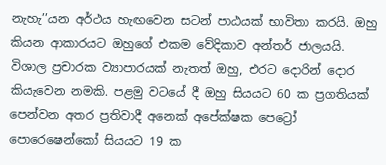නැහැ’’යන අර්ථය හැඟවෙන සටන් පාඨයක් භාවිතා කරයි. ඔහු කියන ආකාරයට ඔහුගේ එකම වේදිකාව අන්තර් ජාලයයි. විශාල ප්‍රචාරක ව්‍යාපාරයක් නැතත් ඔහු, එරට දොරින් දොර කියැවෙන නමකි. පළමු වටයේ දී ඔහු සියයට 60 ක ප්‍රගතියක් පෙන්වන අතර ප්‍රතිවාදී අනෙක් අපේක්ෂක පෙට්‍රෝ පොරෙෂෙන්කෝ සියයට 19 ක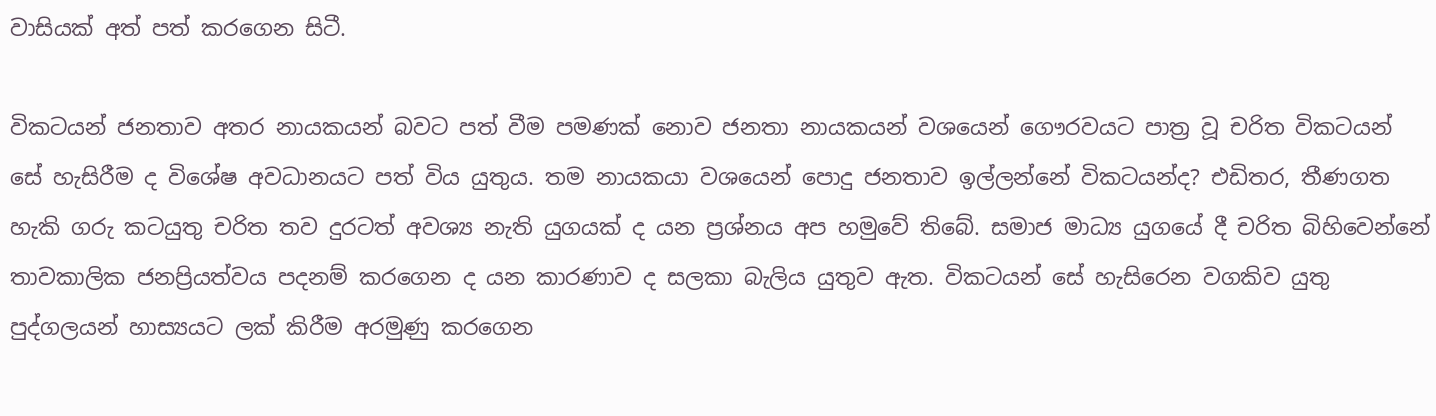වාසියක් අත් පත් කරගෙන සිටී.

විකටයන් ජනතාව අතර නායකයන් බවට පත් වීම පමණක් නොව ජනතා නායකයන් වශයෙන් ගෞරවයට පාත්‍ර වූ චරිත විකටයන් සේ හැසිරීම ද විශේෂ අවධානයට පත් විය යුතුය. තම නායකයා වශයෙන් පොදු ජනතාව ඉල්ලන්නේ විකටයන්ද? එඩිතර, තීණගත හැකි ගරු කටයුතු චරිත තව දුරටත් අවශ්‍ය නැති යුගයක් ද යන ප්‍රශ්නය අප හමුවේ තිබේ. සමාජ මාධ්‍ය යුගයේ දී චරිත බිහිවෙන්නේ තාවකාලික ජනප්‍රියත්වය පදනම් කරගෙන ද යන කාරණාව ද සලකා බැලිය යුතුව ඇත. විකටයන් සේ හැසිරෙන වගකිව යුතු පුද්ගලයන් හාස්‍යයට ලක් කිරීම අරමුණු කරගෙන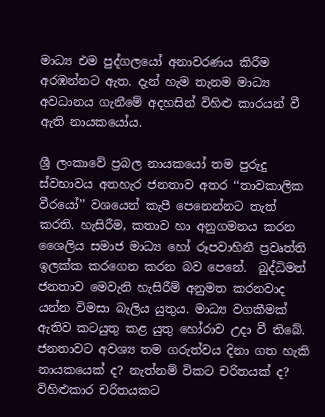මාධ්‍ය එම පුද්ගලයෝ අනාවරණය කිරීම අරඹන්නට ඇත. දැන් හැම තැනම මාධ්‍ය අවධානය ගැනීමේ අදහසින් විහිළු කාරයන් වී ඇති නායකයෝය.

ශ්‍රී ලංකාවේ ප්‍රබල නායකයෝ තම පුරුදු ස්වභාවය අතහැර ජනතාව අතර ‘‘තාවකාලික වීරයෝ’’ වශයෙන් කැපී පෙනෙන්නට තැත් කරති. හැසිරීම, කතාව හා අනුගමනය කරන ශෛලිය සමාජ මාධ්‍ය හෝ රූපවාහිනී ප්‍රවෘත්ති ඉලක්ක කරගෙන කරන බව පෙනේ.  බුද්ධිමත් ජනතාව මෙවැනි හැසිරීම් අනුමත කරනවාද යන්න විමසා බැලිය යුතුය. මාධ්‍ය වගකීමක් ඇතිව කටයුතු කළ යුතු හෝරාව උදා වී තිබේ. ජනතාවට අවශ්‍ය තම ගරුත්වය දිනා ගත හැකි නායකයෙක් ද? නැත්නම් විකට චරිතයක් ද? විහිළුකාර චරිතයකට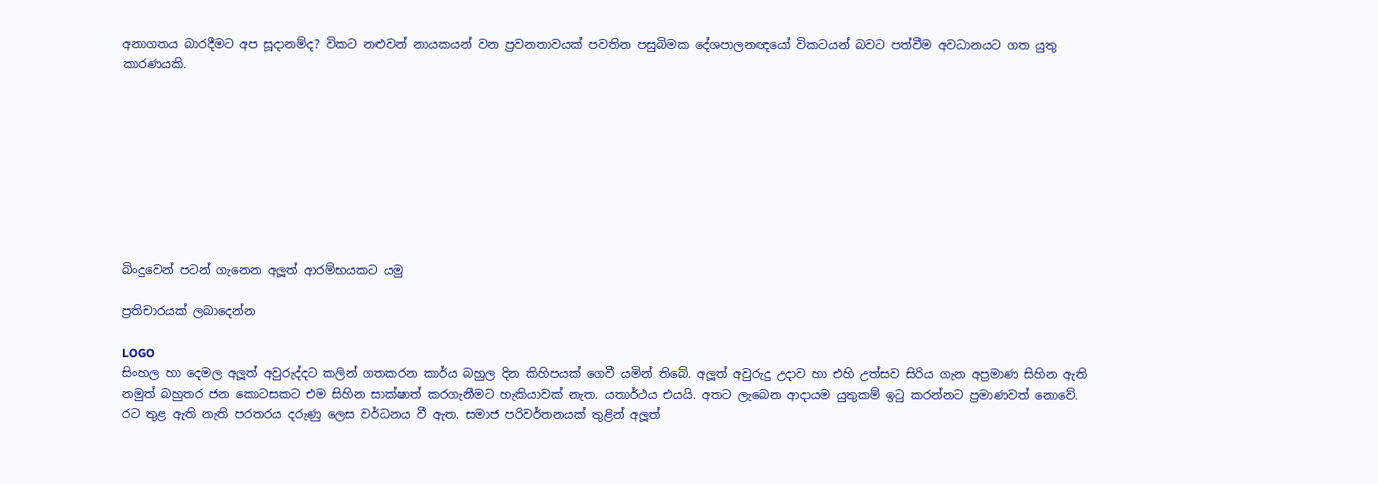අනාගතය බාරදීමට අප සූදානම්ද? විකට නළුවන් නායකයන් වන ප්‍රවනතාවයක් පවතින පසුබිමක දේශපාලනඥයෝ විකටයන් බවට පත්වීම අවධානයට ගත යුතු කාරණයකි.









බිංදුවෙන් පටන් ගැනෙන අලූත් ආරම්භයකට යමු

ප්‍රතිචාරයක් ලබාදෙන්න

LOGO
සිංහල හා දෙමල අලූත් අවුරුද්දට කලින් ගතකරන කාර්ය බහුල දින කිහිපයක් ගෙවී යමින් තිබේ. අලූත් අවුරුදු උදාව හා එහි උත්සව සිරිය ගැන අප්‍රමාණ සිහින ඇති නමුත් බහුතර ජන කොටසකට එම සිහින සාක්ෂාත් කරගැනීමට හැකියාවක් නැත. යතාර්ථය එයයි. අතට ලැබෙන ආදායම යුතුකම් ඉටු කරන්නට ප්‍රමාණවත් නොවේ. රට තුළ ඇති නැති පරතරය දරුණු ලෙස වර්ධනය වී ඇත. සමාජ පරිවර්තනයක් තුළින් අලූත්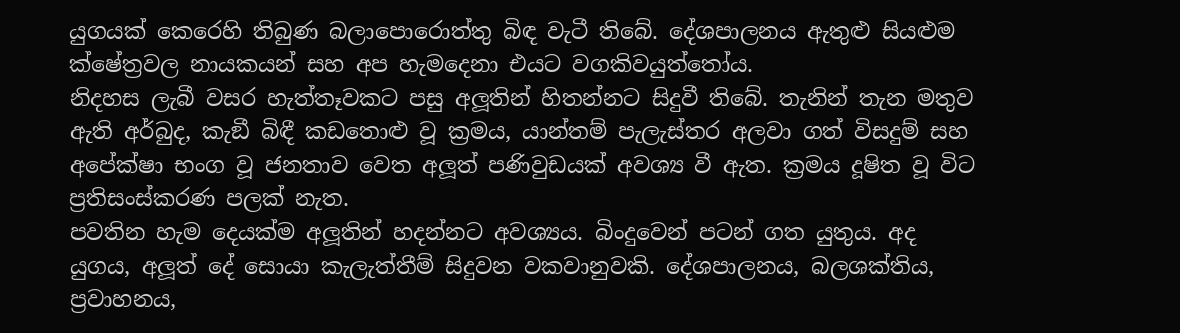යුගයක් කෙරෙහි තිබුණ බලාපොරොත්තු බිඳ වැටී තිබේ. දේශපාලනය ඇතුළු සියළුම ක්ෂේත්‍රවල නායකයන් සහ අප හැමදෙනා එයට වගකිවයුත්තෝය.
නිදහස ලැබී වසර හැත්තෑවකට පසු අලූතින් හිතන්නට සිදුවී තිබේ. තැනින් තැන මතුව ඇති අර්බුද, කැඞී බිඳී කඩතොළු වූ ක්‍රමය, යාන්තම් පැලැස්තර අලවා ගත් විසදුම් සහ අපේක්ෂා භංග වූ ජනතාව වෙත අලූත් පණිවුඩයක් අවශ්‍ය වී ඇත. ක්‍රමය දූෂිත වූ විට ප්‍රතිසංස්කරණ පලක් නැත.
පවතින හැම දෙයක්ම අලූතින් හදන්නට අවශ්‍යය. බිංදුවෙන් පටන් ගත යුතුය. අද යුගය, අලූත් දේ සොයා කැලැත්තීම් සිදුවන වකවානුවකි. දේශපාලනය, බලශක්තිය, ප්‍රවාහනය,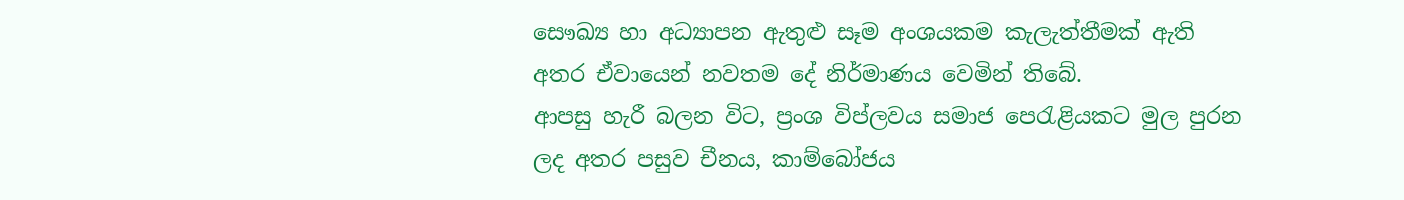සෞඛ්‍ය හා අධ්‍යාපන ඇතුළු සෑම අංශයකම කැලැත්තීමක් ඇති අතර ඒවායෙන් නවතම දේ නිර්මාණය වෙමින් තිබේ.
ආපසු හැරී බලන විට, ප්‍රංශ විප්ලවය සමාජ පෙරැළියකට මුල පුරන ලද අතර පසුව චීනය, කාම්බෝජය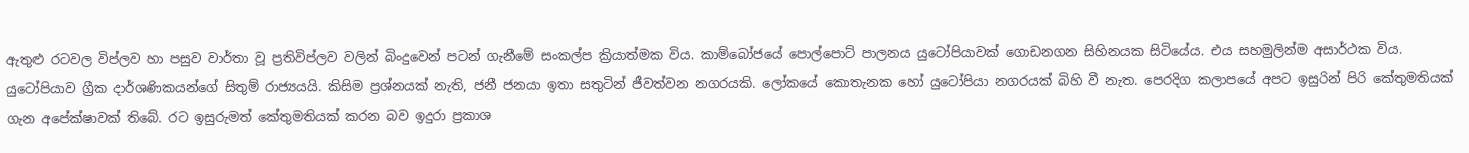ඇතුළු රටවල විප්ලව හා පසුව වාර්තා වූ ප්‍රතිවිප්ලව වලින් බිංදුවෙන් පටන් ගැනීමේ සංකල්ප ක්‍රියාත්මක විය. කාම්බෝජයේ පොල්පොට් පාලනය යුටෝපියාවක් ගොඩනගන සිහිනයක සිටියේය. එය සහමුලින්ම අසාර්ථක විය. යුටෝපියාව ග්‍රීක දාර්ශණිකයන්ගේ සිතුම් රාජ්‍යයයි. කිසිම ප්‍රශ්නයක් නැති, ජනී ජනයා ඉතා සතුටින් ජීවත්වන නගරයකි. ලෝකයේ කොතැනක හෝ යුටෝපියා නගරයක් බිහි වී නැත. පෙරදිග කලාපයේ අපට ඉසුරින් පිරි කේතුමතියක් ගැන අපේක්ෂාවක් තිබේ. රට ඉසුරුමත් කේතුමතියක් කරන බව ඉදුරා ප්‍රකාශ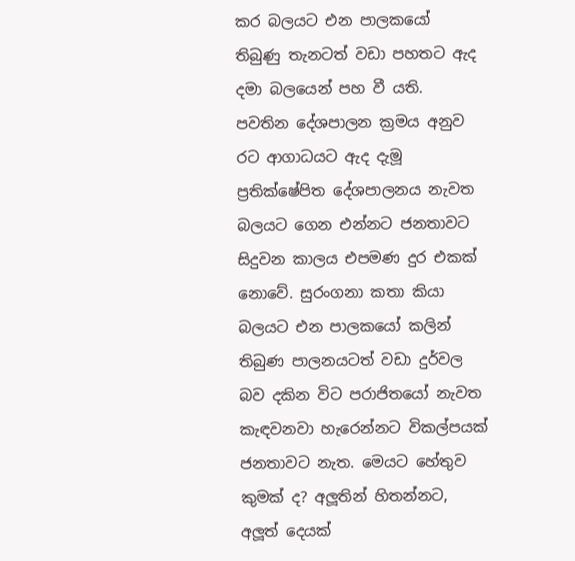කර බලයට එන පාලකයෝ තිබුණු තැනටත් වඩා පහතට ඇද දමා බලයෙන් පහ වී යති.
පවතින දේශපාලන ක්‍රමය අනුව රට ආගාධයට ඇද දැමූ ප්‍රතික්ෂේපිත දේශපාලනය නැවත බලයට ගෙන එන්නට ජනතාවට සිදුවන කාලය එපමණ දුර එකක් නොවේ. සුරංගනා කතා කියා බලයට එන පාලකයෝ කලින් තිබුණ පාලනයටත් වඩා දුර්වල බව දකින විට පරාජිතයෝ නැවත කැඳවනවා හැරෙන්නට විකල්පයක් ජනතාවට නැත. මෙයට හේතුව කුමක් ද? අලූතින් හිතන්නට, අලූත් දෙයක්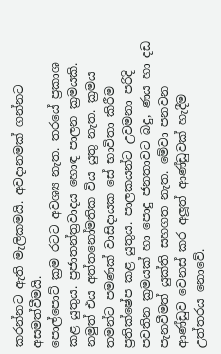කරන්නට ඇති මැලිකමයි. අවදානමක් ගන්නට අසමත්වීමයි.
පොල්පොට් ක්‍රම රටට අවශ්‍ය නැත. තරයේ ප්‍රකාශ කළ යුතුය. ප්‍රජාතන්ත්‍රවාදය හොඳ පාලන ක්‍රමයකි. නමුත් එය අත්තනෝමතික විය යුතු නැත. ක්‍රමය තමන්ට පමණක් වාසිදායක සේ භාවිතා කිරීම ප්‍රතික්ෂේප කළ යුතුය. පාලකයන්ට උවමනා පරිදි පවතින ක්‍රමයක් හා පොදු ජනතාවට බදු, ණය හා දඩ පැනවීමත් යුක්ති සහගත නැත. මේවා පනවන ආණ්ඩුව වෙනස් කර අලූත් ආණ්ඩුවක් හැදීම උත්තරය නොවේ.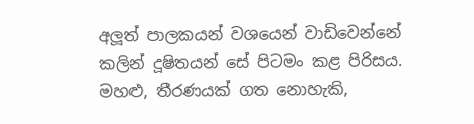අලූත් පාලකයන් වශයෙන් වාඩිවෙන්නේ කලින් දූෂිතයන් සේ පිටමං කළ පිරිසය. මහළු, තීරණයක් ගත නොහැකි,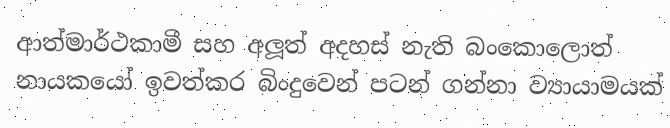ආත්මාර්ථකාමී සහ අලූත් අදහස් නැති බංකොලොත් නායකයෝ ඉවත්කර බිංදුවෙන් පටන් ගන්නා ව්‍යායාමයක්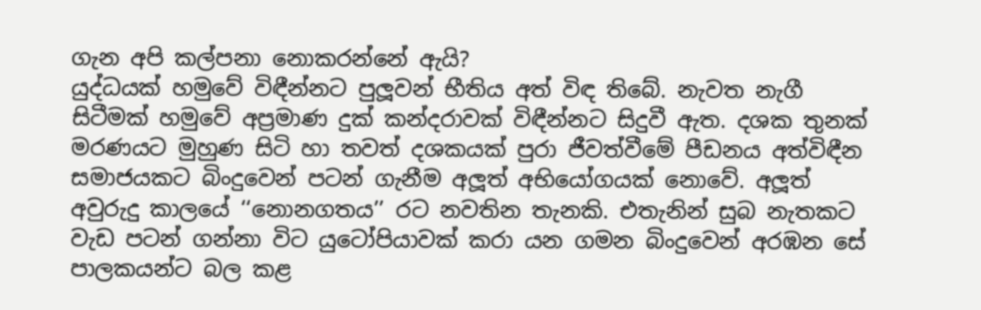ගැන අපි කල්පනා නොකරන්නේ ඇයි?
යුද්ධයක් හමුවේ විඳීන්නට පුලූවන් භීතිය අත් විඳ තිබේ. නැවත නැගී සිටීමක් හමුවේ අප්‍රමාණ දුක් කන්දරාවක් විඳීන්නට සිදුවී ඇත. දශක තුනක් මරණයට මුහුණ සිටි හා තවත් දශකයක් පුරා ජීවත්වීමේ පීඩනය අත්විඳීන සමාජයකට බිංදුවෙන් පටන් ගැනීම අලූත් අභියෝගයක් නොවේ. අලූත් අවුරුදු කාලයේ ‘‘නොනගතය’’ රට නවතින තැනකි. එතැනින් සුබ නැතකට වැඩ පටන් ගන්නා විට යුටෝපියාවක් කරා යන ගමන බිංදුවෙන් අරඹන සේ පාලකයන්ට බල කළ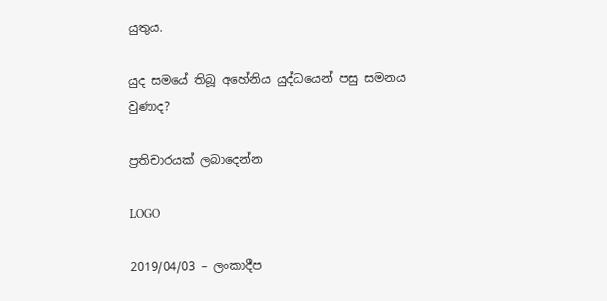යුතුය.

යුද සමයේ තිබූ අහේනිය යුද්ධයෙන් පසු සමනය වුණාද?

ප්‍රතිචාරයක් ලබාදෙන්න

LOGO

2019/04/03 – ලංකාදීප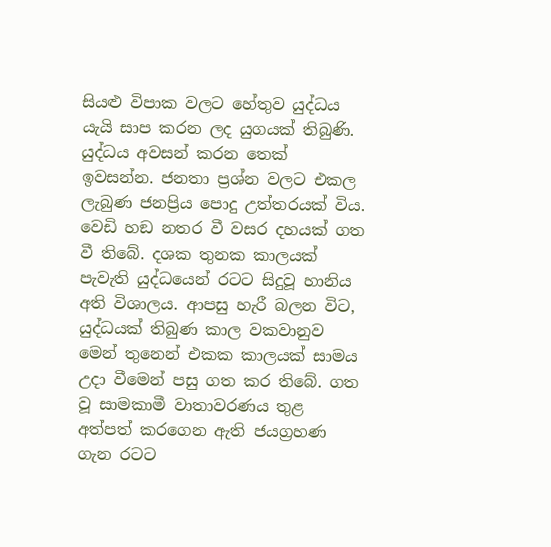සියළු විපාක වලට හේතුව යුද්ධය යැයි සාප කරන ලද යුගයක් තිබුණි. යුද්ධය අවසන් කරන තෙක් ඉවසන්න. ජනතා ප්‍රශ්න වලට එකල ලැබුණ ජනප්‍රිය පොදු උත්තරයක් විය. වෙඩි හඞ නතර වී වසර දහයක් ගත වී තිබේ. දශක තුනක කාලයක් පැවැති යුද්ධයෙන් රටට සිදුවූ හානිය අති විශාලය. ආපසු හැරී බලන විට, යුද්ධයක් තිබුණ කාල වකවානුව මෙන් තුනෙන් එකක කාලයක් සාමය උදා වීමෙන් පසු ගත කර තිබේ. ගත වූ සාමකාමී වාතාවරණය තුළ අත්පත් කරගෙන ඇති ජයග්‍රහණ ගැන රටට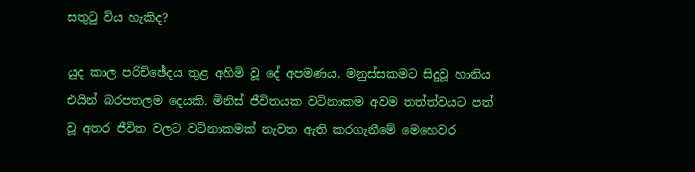සතුටු විය හැකිද?

යුද කාල පරිච්ඡේදය තුළ අහිමි වූ දේ අපමණය. මනුස්සකමට සිදුවූ හානිය එයින් බරපතලම දෙයකි. මිනිස් ජීවිතයක වටිනාකම අවම තත්ත්වයට පත් වූ අතර ජීවිත වලට වටිනාකමක් නැවත ඇති කරගැනීමේ මෙහෙවර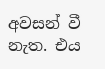අවසන් වී නැත. එය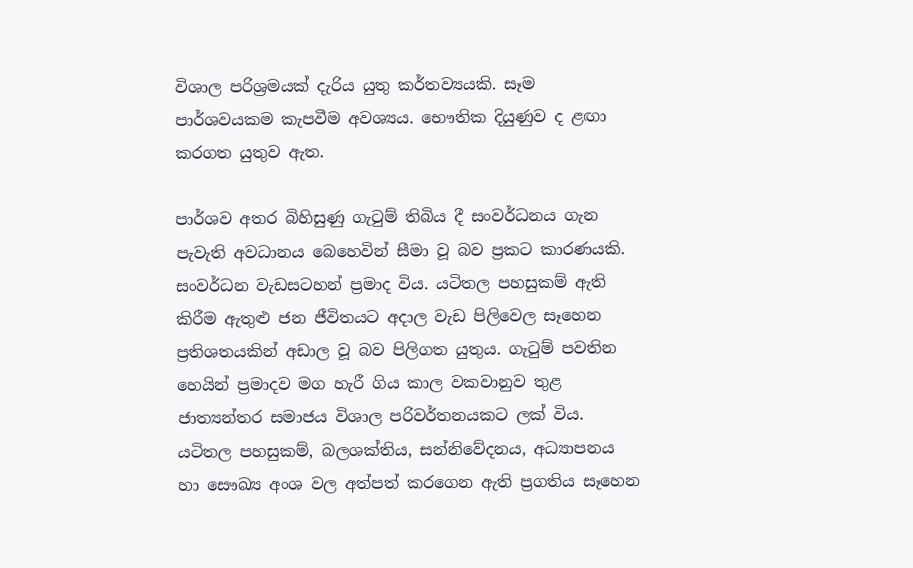විශාල පරිශ්‍රමයක් දැරිය යුතු කර්තව්‍යයකි. සෑම පාර්ශවයකම කැපවීම අවශ්‍යය. භෞතික දියුණුව ද ළඟා කරගත යුතුව ඇත.

පාර්ශව අතර බිහිසුණු ගැටුම් තිබිය දී සංවර්ධනය ගැන පැවැති අවධානය බෙහෙවින් සීමා වූ බව ප්‍රකට කාරණයකි. සංවර්ධන වැඩසටහන් ප්‍රමාද විය. යටිතල පහසුකම් ඇති කිරීම ඇතුළු ජන ජීවිතයට අදාල වැඩ පිලිවෙල සෑහෙන ප්‍රතිශතයකින් අඩාල වූ බව පිලිගත යුතුය. ගැටුම් පවතින හෙයින් ප්‍රමාදව මග හැරී ගිය කාල වකවානුව තුළ ජාත්‍යන්තර සමාජය විශාල පරිවර්තනයකට ලක් විය. යටිතල පහසුකම්, බලශක්තිය, සන්නිවේදනය, අධ්‍යාපනය හා සෞඛ්‍ය අංශ වල අත්පත් කරගෙන ඇති ප්‍රගතිය සෑහෙන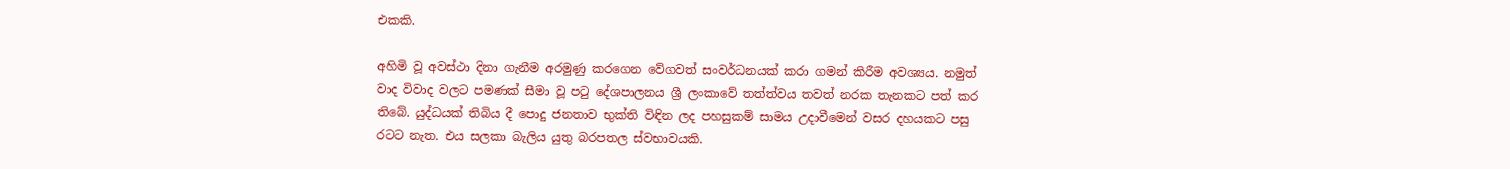එකකි.

අහිමි වූ අවස්ථා දිනා ගැනීම අරමුණු කරගෙන වේගවත් සංවර්ධනයක් කරා ගමන් කිරීම අවශ්‍යය. නමුත් වාද විවාද වලට පමණක් සීමා වූ පටු දේශපාලනය ශ්‍රී ලංකාවේ තත්ත්වය තවත් නරක තැනකට පත් කර තිබේ. යුද්ධයක් තිබිය දී පොදු ජනතාව භුක්ති විඳින ලද පහසුකම් සාමය උදාවීමෙන් වසර දහයකට පසු රටට නැත. එය සලකා බැලිය යුතු බරපතල ස්වභාවයකි.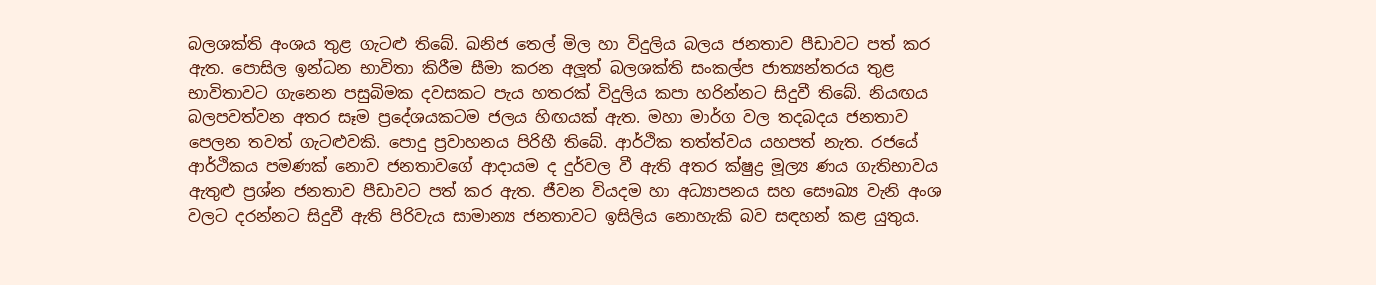බලශක්ති අංශය තුළ ගැටළු තිබේ. ඛනිජ තෙල් මිල හා විදුලිය බලය ජනතාව පීඩාවට පත් කර ඇත. පොසිල ඉන්ධන භාවිතා කිරීම සීමා කරන අලූත් බලශක්ති සංකල්ප ජාත්‍යන්තරය තුළ භාවිතාවට ගැනෙන පසුබිමක දවසකට පැය හතරක් විදුලිය කපා හරින්නට සිදුවී තිබේ. නියඟය බලපවත්වන අතර සෑම ප්‍රදේශයකටම ජලය හිඟයක් ඇත. මහා මාර්ග වල තදබදය ජනතාව පෙලන තවත් ගැටළුවකි. පොදු ප්‍රවාහනය පිරිහී තිබේ. ආර්ථික තත්ත්වය යහපත් නැත. රජයේ ආර්ථිකය පමණක් නොව ජනතාවගේ ආදායම ද දුර්වල වී ඇති අතර ක්ෂුද්‍ර මූල්‍ය ණය ගැතිභාවය ඇතුළු ප්‍රශ්න ජනතාව පීඩාවට පත් කර ඇත. ජීවන වියදම හා අධ්‍යාපනය සහ සෞඛ්‍ය වැනි අංශ වලට දරන්නට සිදුවී ඇති පිරිවැය සාමාන්‍ය ජනතාවට ඉසිලිය නොහැකි බව සඳහන් කළ යුතුය.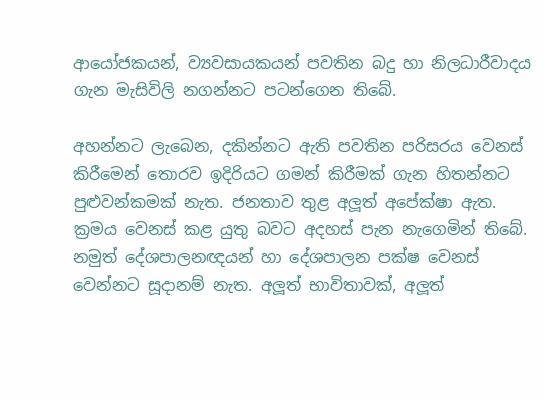ආයෝජකයන්, ව්‍යවසායකයන් පවතින බදු හා නිලධාරීවාදය ගැන මැසිවිලි නගන්නට පටන්ගෙන තිබේ.

අහන්නට ලැබෙන, දකින්නට ඇති පවතින පරිසරය වෙනස් කිරීමෙන් තොරව ඉදිරියට ගමන් කිරීමක් ගැන හිතන්නට පුළුවන්කමක් නැත. ජනතාව තුළ අලූත් අපේක්ෂා ඇත. ක්‍රමය වෙනස් කළ යුතු බවට අදහස් පැන නැගෙමින් තිබේ. නමුත් දේශපාලනඥයන් හා දේශපාලන පක්ෂ වෙනස් වෙන්නට සූදානම් නැත. අලූත් භාවිතාවක්, අලූත්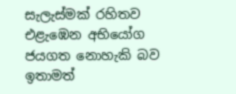සැලැස්මක් රහිතව එළැඹෙන අභියෝග ජයගත නොහැකි බව ඉතාමත්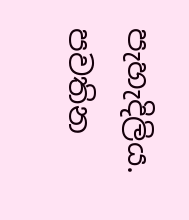පැහැදිලිය. පවතින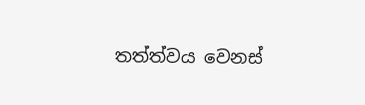තත්ත්වය වෙනස්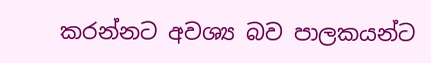කරන්නට අවශ්‍ය බව පාලකයන්ට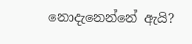නොදැනෙන්නේ ඇයි?